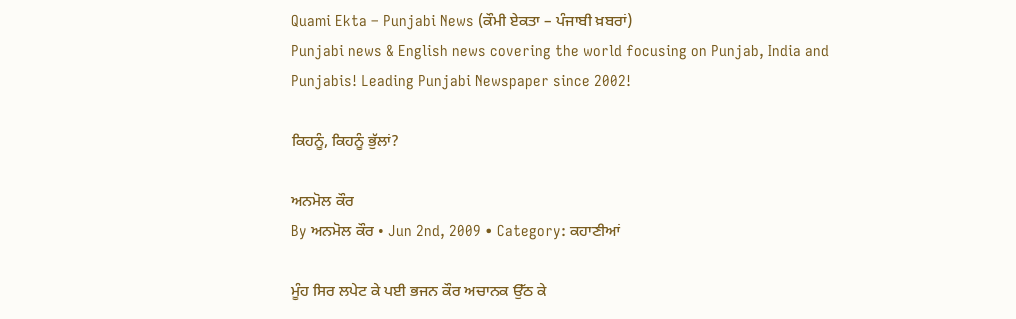Quami Ekta – Punjabi News (ਕੌਮੀ ਏਕਤਾ – ਪੰਜਾਬੀ ਖ਼ਬਰਾਂ)
Punjabi news & English news covering the world focusing on Punjab, India and Punjabis! Leading Punjabi Newspaper since 2002!

ਕਿਹਨੂੰ, ਕਿਹਨੂੰ ਭੁੱਲਾਂ?

ਅਨਮੋਲ ਕੌਰ
By ਅਨਮੋਲ ਕੌਰ • Jun 2nd, 2009 • Category: ਕਹਾਣੀਆਂ

ਮੂੰਹ ਸਿਰ ਲਪੇਟ ਕੇ ਪਈ ਭਜਨ ਕੌਰ ਅਚਾਨਕ ਉੱਠ ਕੇ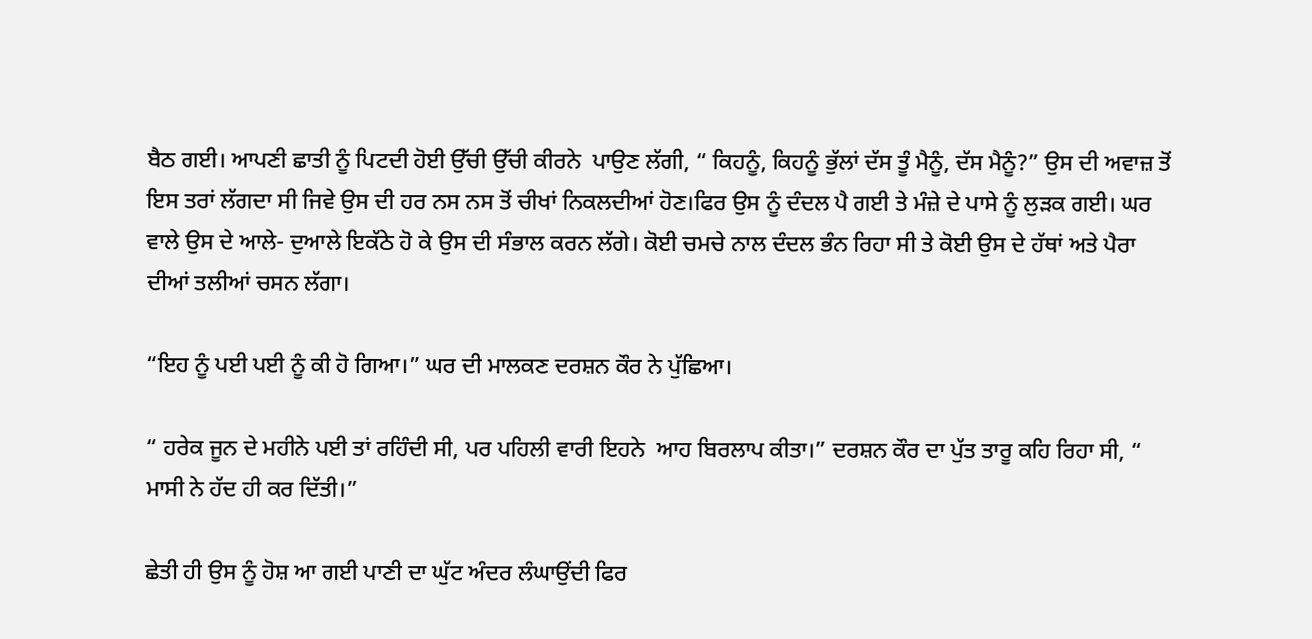ਬੈਠ ਗਈ। ਆਪਣੀ ਛਾਤੀ ਨੂੰ ਪਿਟਦੀ ਹੋਈ ਉੱਚੀ ਉੱਚੀ ਕੀਰਨੇ  ਪਾਉਣ ਲੱਗੀ, “ ਕਿਹਨੂੰ, ਕਿਹਨੂੰ ਭੁੱਲਾਂ ਦੱਸ ਤੂੰ ਮੈਨੂੰ, ਦੱਸ ਮੈਨੂੰ?” ਉਸ ਦੀ ਅਵਾਜ਼ ਤੋਂ ਇਸ ਤਰਾਂ ਲੱਗਦਾ ਸੀ ਜਿਵੇ ਉਸ ਦੀ ਹਰ ਨਸ ਨਸ ਤੋਂ ਚੀਖਾਂ ਨਿਕਲਦੀਆਂ ਹੋਣ।ਫਿਰ ਉਸ ਨੂੰ ਦੰਦਲ ਪੈ ਗਈ ਤੇ ਮੰਜ਼ੇ ਦੇ ਪਾਸੇ ਨੂੰ ਲੁੜਕ ਗਈ। ਘਰ ਵਾਲੇ ਉਸ ਦੇ ਆਲੇ- ਦੁਆਲੇ ਇਕੱਠੇ ਹੋ ਕੇ ਉਸ ਦੀ ਸੰਭਾਲ ਕਰਨ ਲੱਗੇ। ਕੋਈ ਚਮਚੇ ਨਾਲ ਦੰਦਲ ਭੰਨ ਰਿਹਾ ਸੀ ਤੇ ਕੋਈ ਉਸ ਦੇ ਹੱਥਾਂ ਅਤੇ ਪੈਰਾ ਦੀਆਂ ਤਲੀਆਂ ਚਸਨ ਲੱਗਾ।

“ਇਹ ਨੂੰ ਪਈ ਪਈ ਨੂੰ ਕੀ ਹੋ ਗਿਆ।” ਘਰ ਦੀ ਮਾਲਕਣ ਦਰਸ਼ਨ ਕੌਰ ਨੇ ਪੁੱਛਿਆ।

“ ਹਰੇਕ ਜੂਨ ਦੇ ਮਹੀਨੇ ਪਈ ਤਾਂ ਰਹਿੰਦੀ ਸੀ, ਪਰ ਪਹਿਲੀ ਵਾਰੀ ਇਹਨੇ  ਆਹ ਬਿਰਲਾਪ ਕੀਤਾ।” ਦਰਸ਼ਨ ਕੌਰ ਦਾ ਪੁੱਤ ਤਾਰੂ ਕਹਿ ਰਿਹਾ ਸੀ, “ ਮਾਸੀ ਨੇ ਹੱਦ ਹੀ ਕਰ ਦਿੱਤੀ।”

ਛੇਤੀ ਹੀ ਉਸ ਨੂੰ ਹੋਸ਼ ਆ ਗਈ ਪਾਣੀ ਦਾ ਘੁੱਟ ਅੰਦਰ ਲੰਘਾਉਂਦੀ ਫਿਰ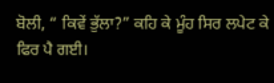ਬੋਲੀ, “ ਕਿਵੇਂ ਭੁੱਲਾ?” ਕਹਿ ਕੇ ਮੂੰਹ ਸਿਰ ਲਪੇਟ ਕੇ ਫਿਰ ਪੈ ਗਈ।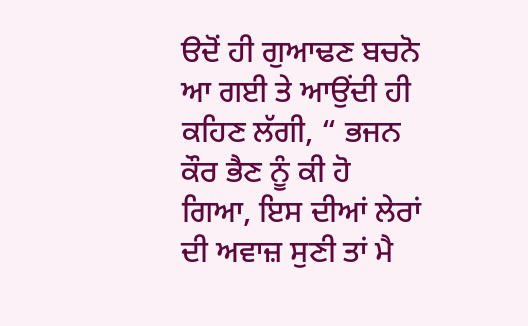ੳਦੋਂ ਹੀ ਗੁਆਢਣ ਬਚਨੋ ਆ ਗਈ ਤੇ ਆਉਂਦੀ ਹੀ ਕਹਿਣ ਲੱਗੀ, “ ਭਜਨ ਕੌਰ ਭੈਣ ਨੂੰ ਕੀ ਹੋ ਗਿਆ, ਇਸ ਦੀਆਂ ਲੇਰਾਂ ਦੀ ਅਵਾਜ਼ ਸੁਣੀ ਤਾਂ ਮੈ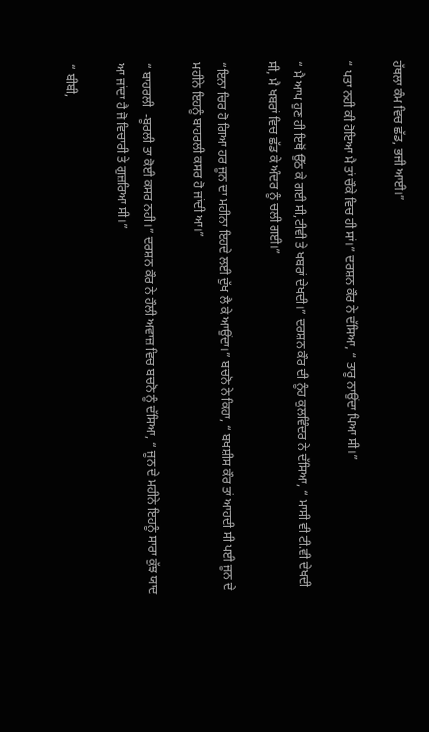ਹੱਥਲਾ ਕੰਮ ਵਿਚ ਛੱਡ, ਭਜੀ ਆਈ।”

“ ਪਤਾ ਨਹੀ ਕੀ ਹੋਇਆ ਮੈ ਤਾਂ ਚੌਕੇ ਵਿਚ ਹੀ ਸਾਂ।” ਦਰਸ਼ਨ ਕੌਰ ਨੇ ਦੱਸਿਆ, “ ਤਾਰੂ ਨਾਉਂਦਾ ਪਿਆ ਸੀ।”

“ ਮੈ ਆਪ ਹੁਣ ਹੀ ਇਥੋਂ ਉੱਠ ਕੇ ਗਈ ਸੀ,ਟੀਵੀ ਤੇ ਖਬਰਾਂ ਦੇਖਦੀ।” ਦਰਸ਼ਨ ਕੌਰ ਦੀ ਨੂੰਹ ਕੁਲਵਿੰਦਰ ਨੇ ਦੱਸਿਆ, “ ਮਾਸੀ ਵੀ ਟੀ.ਵੀ ਦੇਖਦੀ ਸੀ, ਮੈ ਖਬਰਾਂ ਵਿਚ ਛੱਡ ਕੇ ਅੰਦਰ ਨੂੰ ਚਲੀ ਗਈ।”

“ਇਨਾ ਚਿਰ ਹੋ ਗਿਆ ਹਰ ਜੂਨ ਦਾ ਮਹੀਨਾ ਇਹਦੇ ਲਈ ਦੁੱਖ ਲੈ ਕੇ ਆਉਂਦਾ।” ਬਚਨੋ ਨੇ ਕਿਹਾ, “ ਬਖਸ਼ੀਸ ਕੌਰ ਤਾਂ ਆਹਦੀ ਸੀ ਪਈ ਜੂਨ ਦੇ ਮਹੀਨੇ ਇਹਨੂੰ ਬਾਹਰਲੀ ਕਸਰ ਹੋ ਜਾਂਦੀ ਆ।”

“ ਬਾਹਰਲੀ  -ਬੂਰਲੀ ਤਾ ਕੋਈ ਕਸਰ ਨਹੀ।” ਦਰਸ਼ਨ ਕੌਰ ਨੇ ਹੌਲੀ ਅਵਾਜ਼ ਵਿਚ ਬਚਨੋ ਨੂੰ ਦੱਸਿਆ, “ ਜੂਨ ਦੇ ਮਹੀਨੇ ਇਹਨੂੰ ਸਾਰਾ ਕੁੱਝ ਯਾਦ ਆ ਜਾਂਦਾ ਹੈ ਜੋ ਵਿਚਾਰੀ ਤੇ ਗੁਜ਼ਰਿਆ ਸੀ।”

“ ਬੀਬੀ,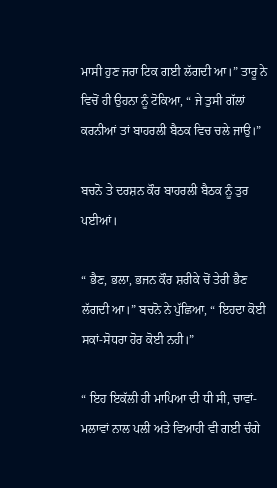ਮਾਸੀ ਹੁਣ ਜਰਾ ਟਿਕ ਗਈ ਲੱਗਦੀ ਆ।” ਤਾਰੂ ਨੇ ਵਿਚੋਂ ਹੀ ਉਹਨਾ ਨੂੰ ਟੋਕਿਆ, “ ਜੇ ਤੁਸੀ ਗੱਲਾਂ ਕਰਨੀਆਂ ਤਾਂ ਬਾਹਰਲੀ ਬੈਠਕ ਵਿਚ ਚਲੇ ਜਾਉ।”

ਬਚਨੋ ਤੇ ਦਰਸ਼ਨ ਕੌਰ ਬਾਹਰਲੀ ਬੈਠਕ ਨੂੰ ਤੁਰ ਪਈਆਂ।

“ ਭੈਣ, ਭਲਾ, ਭਜਨ ਕੌਰ ਸ਼ਰੀਕੇ ਚੋਂ ਤੇਰੀ ਭੈਣ ਲੱਗਦੀ ਆ।” ਬਚਨੋ ਨੇ ਪੁੱਛਿਆ, “ ਇਹਦਾ ਕੋਈ ਸਕਾਂ-ਸੋਧਰਾ ਹੋਰ ਕੋਈ ਨਹੀ।”

“ ਇਹ ਇਕੱਲੀ ਹੀ ਮਾਪਿਆ ਦੀ ਧੀ ਸੀ, ਚਾਵਾਂ- ਮਲਾਵਾਂ ਨਾਲ ਪਲੀ ਅਤੇ ਵਿਆਹੀ ਵੀ ਗਈ ਚੰਗੇ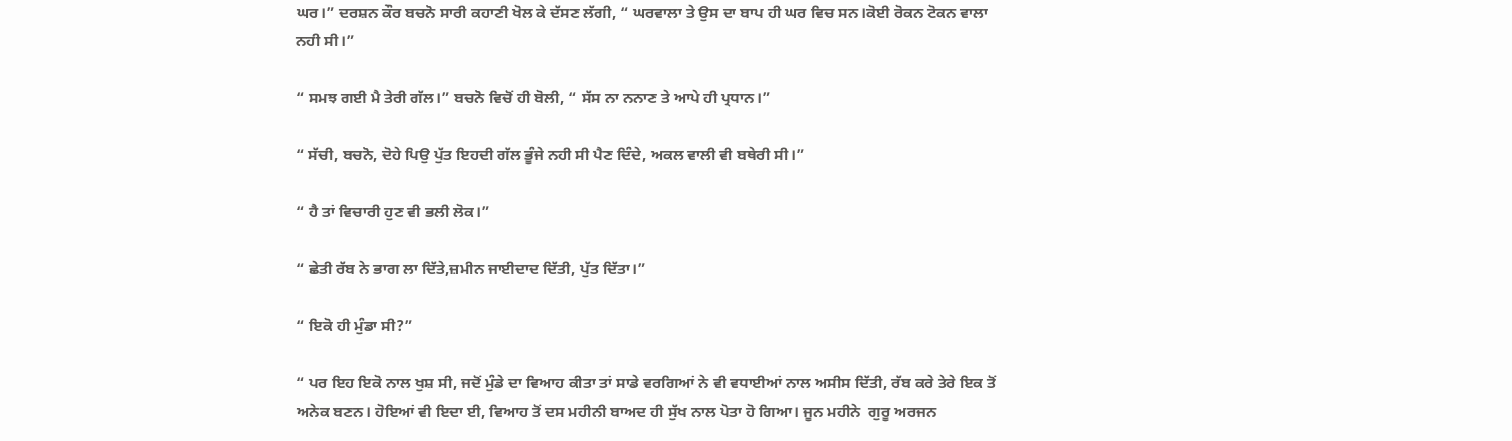ਘਰ।” ਦਰਸ਼ਨ ਕੌਰ ਬਚਨੋ ਸਾਰੀ ਕਹਾਣੀ ਖੋਲ ਕੇ ਦੱਸਣ ਲੱਗੀ, “ ਘਰਵਾਲਾ ਤੇ ਉਸ ਦਾ ਬਾਪ ਹੀ ਘਰ ਵਿਚ ਸਨ।ਕੋਈ ਰੋਕਨ ਟੋਕਨ ਵਾਲਾ ਨਹੀ ਸੀ।”

“ ਸਮਝ ਗਈ ਮੈ ਤੇਰੀ ਗੱਲ।” ਬਚਨੋ ਵਿਚੋਂ ਹੀ ਬੋਲੀ, “ ਸੱਸ ਨਾ ਨਨਾਣ ਤੇ ਆਪੇ ਹੀ ਪ੍ਰਧਾਨ।”

“ ਸੱਚੀ, ਬਚਨੋ, ਦੋਹੇ ਪਿਉ ਪੁੱਤ ਇਹਦੀ ਗੱਲ ਭੂੰਜੇ ਨਹੀ ਸੀ ਪੈਣ ਦਿੰਦੇ, ਅਕਲ ਵਾਲੀ ਵੀ ਬਥੇਰੀ ਸੀ।”

“ ਹੈ ਤਾਂ ਵਿਚਾਰੀ ਹੁਣ ਵੀ ਭਲੀ ਲੋਕ।”

“ ਛੇਤੀ ਰੱਬ ਨੇ ਭਾਗ ਲਾ ਦਿੱਤੇ,ਜ਼ਮੀਨ ਜਾਈਦਾਦ ਦਿੱਤੀ, ਪੁੱਤ ਦਿੱਤਾ।”

“ ਇਕੋ ਹੀ ਮੁੰਡਾ ਸੀ?”

“ ਪਰ ਇਹ ਇਕੋ ਨਾਲ ਖੁਸ਼ ਸੀ, ਜਦੋਂ ਮੁੰਡੇ ਦਾ ਵਿਆਹ ਕੀਤਾ ਤਾਂ ਸਾਡੇ ਵਰਗਿਆਂ ਨੇ ਵੀ ਵਧਾਈਆਂ ਨਾਲ ਅਸੀਸ ਦਿੱਤੀ, ਰੱਬ ਕਰੇ ਤੇਰੇ ਇਕ ਤੋਂ ਅਨੇਕ ਬਣਨ। ਹੋਇਆਂ ਵੀ ਇਦਾ ਈ, ਵਿਆਹ ਤੋਂ ਦਸ ਮਹੀਨੀ ਬਾਅਦ ਹੀ ਸੁੱਖ ਨਾਲ ਪੋਤਾ ਹੋ ਗਿਆ। ਜੂਨ ਮਹੀਨੇ  ਗੁਰੂ ਅਰਜਨ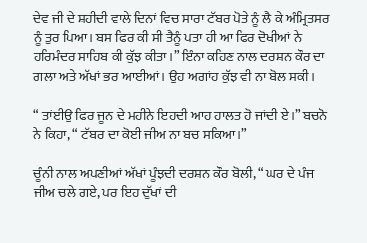ਦੇਵ ਜੀ ਦੇ ਸ਼ਹੀਦੀ ਵਾਲੇ ਦਿਨਾਂ ਵਿਚ ਸਾਰਾ ਟੱਬਰ ਪੋਤੇ ਨੂੰ ਲੈ ਕੇ ਅੰਮ੍ਰਿਤਸਰ ਨੂੰ ਤੁਰ ਪਿਆ। ਬਸ ਫਿਰ ਕੀ ਸੀ ਤੈਨੂੰ ਪਤਾ ਹੀ ਆ ਫਿਰ ਦੋਖੀਆਂ ਨੇ ਹਰਿਮੰਦਰ ਸਾਹਿਬ ਕੀ ਕੁੱਝ ਕੀਤਾ।” ਇੰਨਾ ਕਹਿਣ ਨਾਲ ਦਰਸ਼ਨ ਕੌਰ ਦਾ ਗਲਾ ਅਤੇ ਅੱਖਾਂ ਭਰ ਆਈਆਂ। ਉਹ ਅਗਾਂਹ ਕੁੱਝ ਵੀ ਨਾ ਬੋਲ ਸਕੀ।

“ ਤਾਂਈਉ ਫਿਰ ਜੂਨ ਦੇ ਮਹੀਨੇ ਇਹਦੀ ਆਹ ਹਾਲਤ ਹੋ ਜਾਂਦੀ ਏ।” ਬਚਨੋ ਨੇ ਕਿਹਾ, “ ਟੱਬਰ ਦਾ ਕੋਈ ਜੀਅ ਨਾ ਬਚ ਸਕਿਆ।”

ਚੂੰਨੀ ਨਾਲ ਅਪਣੀਆਂ ਅੱਖਾਂ ਪੂੰਝਦੀ ਦਰਸ਼ਨ ਕੌਰ ਬੋਲੀ, “ ਘਰ ਦੇ ਪੰਜ ਜੀਅ ਚਲੇ ਗਏ, ਪਰ ਇਹ ਦੁੱਖਾਂ ਦੀ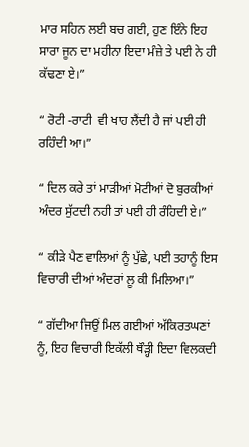ਮਾਰ ਸਹਿਨ ਲਈ ਬਚ ਗਈ, ਹੁਣ ਇੰਨੇ ਇਹ ਸਾਰਾ ਜੂਨ ਦਾ ਮਹੀਨਾ ਇਦਾ ਮੰਜ਼ੇ ਤੇ ਪਈ ਨੇ ਹੀ ਕੱਢਣਾ ਏ।”

“ ਰੋਟੀ -ਰਾਟੀ  ਵੀ ਖਾਹ ਲੈਂਦੀ ਹੈ ਜਾਂ ਪਈ ਹੀ ਰਹਿੰਦੀ ਆ।”

“ ਦਿਲ ਕਰੇ ਤਾਂ ਮਾੜੀਆਂ ਮੋਟੀਆਂ ਦੋ ਬੁਰਕੀਆਂ ਅੰਦਰ ਸੁੱਟਦੀ ਨਹੀ ਤਾਂ ਪਈ ਹੀ ਰੰਹਿਦੀ ਏ।”

“ ਕੀੜੇ ਪੈਣ ਵਾਲਿਆਂ ਨੂੰ ਪੁੱਛੇ, ਪਈ ਤਹਾਨੂੰ ਇਸ ਵਿਚਾਰੀ ਦੀਆਂ ਅੰਦਰਾਂ ਲੂ ਕੀ ਮਿਲਿਆ।”

“ ਗੱਦੀਆ ਜਿਉਂ ਮਿਲ ਗਈਆਂ ਅੱਕਿਰਤਘਣਾਂ ਨੂੰ, ਇਹ ਵਿਚਾਰੀ ਇਕੱਲੀ ਥੌੜ੍ਹੀ ਇਦਾ ਵਿਲਕਦੀ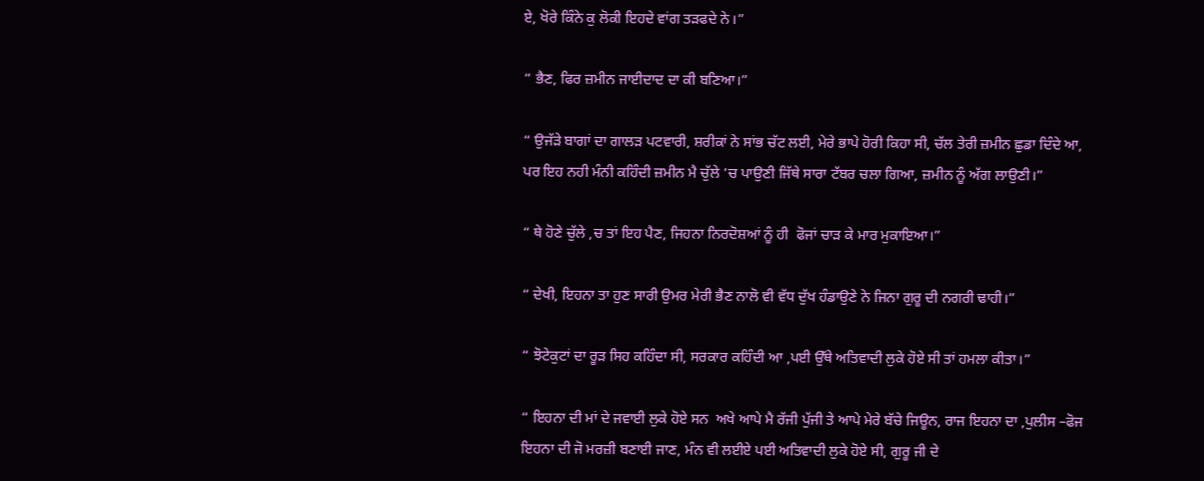ਏ, ਖੋਰੇ ਕਿੰਨੇ ਕੁ ਲੋਕੀ ਇਹਦੇ ਵਾਂਗ ਤੜਫਦੇ ਨੇ।”

“ ਭੈਣ, ਫਿਰ ਜ਼ਮੀਨ ਜਾਈਦਾਦ ਦਾ ਕੀ ਬਣਿਆ।”

“ ਉਜੱੜੇ ਬਾਗਾਂ ਦਾ ਗਾਲੜ ਪਟਵਾਰੀ, ਸ਼ਰੀਕਾਂ ਨੇ ਸਾਂਭ ਚੱਟ ਲਈ, ਮੇਰੇ ਭਾਪੇ ਹੋਰੀ ਕਿਹਾ ਸੀ, ਚੱਲ ਤੇਰੀ ਜ਼ਮੀਨ ਛੁਡਾ ਦਿੰਦੇ ਆ, ਪਰ ਇਹ ਨਹੀ ਮੰਨੀ ਕਹਿੰਦੀ ਜ਼ਮੀਨ ਮੈ ਚੁੱਲੇ ‘ਚ ਪਾਉਣੀ ਜਿੱਥੇ ਸਾਰਾ ਟੱਬਰ ਚਲਾ ਗਿਆ, ਜ਼ਮੀਨ ਨੂੰ ਅੱਗ ਲਾਉਣੀ।”

“ ਥੇ ਹੋਣੇ ਚੁੱਲੇ ,ਚ ਤਾਂ ਇਹ ਪੈਣ, ਜਿਹਨਾ ਨਿਰਦੋਸ਼ਆਂ ਨੂੰ ਹੀ  ਫੋਜਾਂ ਚਾੜ ਕੇ ਮਾਰ ਮੁਕਾਇਆ।”

“ ਦੇਖੀ, ਇਹਨਾ ਤਾ ਹੁਣ ਸਾਰੀ ਉਮਰ ਮੇਰੀ ਭੈਣ ਨਾਲੋ ਵੀ ਵੱਧ ਦੁੱਖ ਹੰਡਾਉਣੇ ਨੇ ਜਿਨਾ ਗੁਰੂ ਦੀ ਨਗਰੀ ਢਾਹੀ।”

“ ਝੋਟੇਕੁਟਾਂ ਦਾ ਰੂੜ ਸਿਹ ਕਹਿੰਦਾ ਸੀ, ਸਰਕਾਰ ਕਹਿੰਦੀ ਆ ,ਪਈ ਉੱਥੇ ਅਤਿਵਾਦੀ ਲੁਕੇ ਹੋਏ ਸੀ ਤਾਂ ਹਮਲਾ ਕੀਤਾ।”

“ ਇਹਨਾ ਦੀ ਮਾਂ ਦੇ ਜਵਾਈ ਲੁਕੇ ਹੋਏ ਸਨ  ਅਖੇ ਆਪੇ ਮੈ ਰੱਜੀ ਪੁੱਜੀ ਤੇ ਆਪੇ ਮੇਰੇ ਬੱਚੇ ਜਿਊਨ, ਰਾਜ ਇਹਨਾ ਦਾ ,ਪੁਲੀਸ –ਫੋਜ ਇਹਨਾ ਦੀ ਜੋ ਮਰਜ਼ੀ ਬਣਾਈ ਜਾਣ, ਮੰਨ ਵੀ ਲਈਏ ਪਈ ਅਤਿਵਾਦੀ ਲੁਕੇ ਹੋਏ ਸੀ, ਗੁਰੂ ਜੀ ਦੇ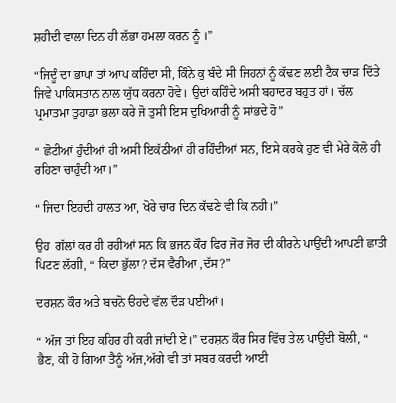ਸ਼ਹੀਦੀ ਵਾਲਾ ਦਿਨ ਹੀ ਲੱਭਾ ਹਮਲਾ ਕਰਨ ਨੂੰ ।”

“ਜਿਦੂੰ ਦਾ ਭਾਪਾ ਤਾਂ ਆਪ ਕਹਿੰਦਾ ਸੀ, ਕਿੰਨੇ ਕੁ ਬੰਦੇ ਸੀ ਜਿਹਨਾਂ ਨੂੰ ਕੱਢਣ ਲਈ ਟੈਕ ਚਾੜ ਦਿੱਤੇ ਜਿਵੇ ਪਾਕਿਸਤਾਨ ਨਾਲ ਯੁੱਧ ਕਰਨਾ ਹੋਵੇ। ਉਦਾਂ ਕਹਿੰਦੇ ਅਸੀ ਬਹਾਦਰ ਬਹੁਤ ਹਾਂ। ਚੱਲ ਪ੍ਰਮਾਤਮਾ ਤੁਹਾਡਾ ਭਲਾ ਕਰੇ ਜੋ ਤੁਸੀ ਇਸ ਦੁਖਿਆਰੀ ਨੂੰ ਸਾਂਭਦੇ ਹੋ”

“ ਛੋਟੀਆਂ ਹੁੰਦੀਆਂ ਹੀ ਅਸੀ ਇਕੱਠੀਆਂ ਹੀ ਰਹਿੰਦੀਆਂ ਸਨ, ਇਸੇ ਕਰਕੇ ਹੁਣ ਵੀ ਮੇਰੇ ਕੋਲੋ ਹੀ ਰਹਿਣਾ ਚਾਹੁੰਦੀ ਆ।”

“ ਜਿਦਾ ਇਹਦੀ ਹਾਲਤ ਆ, ਖੋਰੇ ਚਾਰ ਦਿਨ ਕੱਢਣੇ ਵੀ ਕਿ ਨਹੀ।”

ਉਹ  ਗੱਲਾਂ ਕਰ ਹੀ ਰਹੀਆਂ ਸਨ ਕਿ ਭਜਨ ਕੌਰ ਫਿਰ ਜੋਰ ਜੋਰ ਦੀ ਕੀਰਨੇ ਪਾਉਂਦੀ ਆਪਣੀ ਛਾਤੀ ਪਿਟਣ ਲੱਗੀ, “ ਕਿਦਾ ਭੁੱਲਾ? ਦੱਸ ਵੈਰੀਆ ,ਦੱਸ?”

ਦਰਸ਼ਨ ਕੌਰ ਅਤੇ ਬਚਨੋ ੳਹਦੇ ਵੱਲ ਦੌੜ ਪਈਆਂ।

“ ਅੱਜ ਤਾਂ ਇਹ ਕਹਿਰ ਹੀ ਕਰੀ ਜਾਂਦੀ ਏ।” ਦਰਸ਼ਨ ਕੌਰ ਸਿਰ ਵਿੱਚ ਤੇਲ ਪਾਉਂਦੀ ਬੋਲੀ, “ ਭੈਣ, ਕੀ ਹੋ ਗਿਆ ਤੈਨੂੰ ਅੱਜ,ਅੱਗੇ ਵੀ ਤਾਂ ਸਬਰ ਕਰਦੀ ਆਈ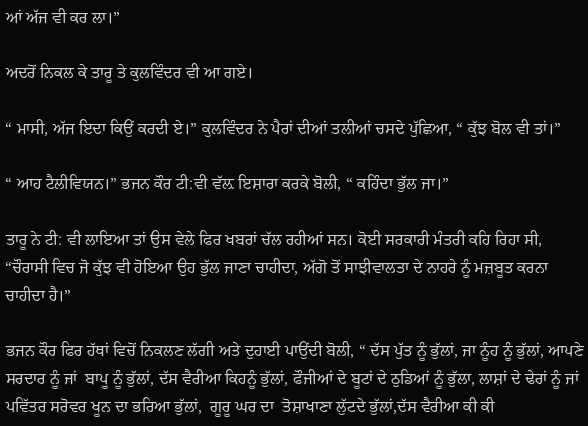ਆਂ ਅੱਜ ਵੀ ਕਰ ਲਾ।”

ਅਦਰੋਂ ਨਿਕਲ ਕੇ ਤਾਰੂ ਤੇ ਕੁਲਵਿੰਦਰ ਵੀ ਆ ਗਏ।

“ ਮਾਸੀ, ਅੱਜ ਇਦਾ ਕਿਉਂ ਕਰਦੀ ਏ।” ਕੁਲਵਿੰਦਰ ਨੇ ਪੈਰਾਂ ਦੀਆਂ ਤਲੀਆਂ ਚਸਦੇ ਪੁੱਛਿਆ, “ ਕੁੱਝ ਬੋਲ ਵੀ ਤਾਂ।”

“ ਆਹ ਟੈਲੀਵਿਯਨ।” ਭਜਨ ਕੌਰ ਟੀ:ਵੀ ਵੱਲ਼ ਇਸ਼ਾਰਾ ਕਰਕੇ ਬੋਲੀ, “ ਕਹਿੰਦਾ ਭੁੱਲ ਜਾ।”

ਤਾਰੂ ਨੇ ਟੀ: ਵੀ ਲਾਇਆ ਤਾਂ ਉਸ ਵੇਲੇ ਫਿਰ ਖਬਰਾਂ ਚੱਲ ਰਹੀਆਂ ਸਨ। ਕੋਈ ਸਰਕਾਰੀ ਮੰਤਰੀ ਕਹਿ ਰਿਹਾ ਸੀ, “ਚੌਰਾਸੀ ਵਿਚ ਜੋ ਕੁੱਝ ਵੀ ਹੋਇਆ ਉਹ ਭੁੱਲ ਜਾਣਾ ਚਾਹੀਦਾ, ਅੱਗੋ ਤੋਂ ਸਾਝੀਵਾਲਤਾ ਦੇ ਨਾਹਰੇ ਨੂੰ ਮਜ਼ਬੂਤ ਕਰਨਾ ਚਾਹੀਦਾ ਹੈ।”

ਭਜਨ ਕੌਰ ਫਿਰ ਹੱਥਾਂ ਵਿਚੋਂ ਨਿਕਲਣ ਲੱਗੀ ਅਤੇ ਦੁਹਾਈ ਪਾਉਂਦੀ ਬੋਲੀ, “ ਦੱਸ ਪੁੱਤ ਨੂੰ ਭੁੱਲਾਂ, ਜਾ ਨੂੰਹ ਨੂੰ ਭੁੱਲਾਂ, ਆਪਣੇ ਸਰਦਾਰ ਨੂੰ ਜਾਂ  ਬਾਪੂ ਨੂੰ ਭੁੱਲਾਂ, ਦੱਸ ਵੈਰੀਆ ਕਿਹਨੂੰ ਭੁੱਲਾਂ, ਫੌਜੀਆਂ ਦੇ ਬੂਟਾਂ ਦੇ ਠੁਡਿਆਂ ਨੂੰ ਭੁੱਲਾ, ਲਾਸ਼ਾਂ ਦੇ ਢੇਰਾਂ ਨੂੰ ਜਾਂ ਪਵਿੱਤਰ ਸਰੋਵਰ ਖੂਨ ਦਾ ਭਰਿਆ ਭੁੱਲਾਂ,  ਗੂਰੂ ਘਰ ਦਾ  ਤੋਸ਼ਾਖਾਣਾ ਲੁੱਟਦੇ ਭੁੱਲਾਂ,ਦੱਸ ਵੈਰੀਆ ਕੀ ਕੀ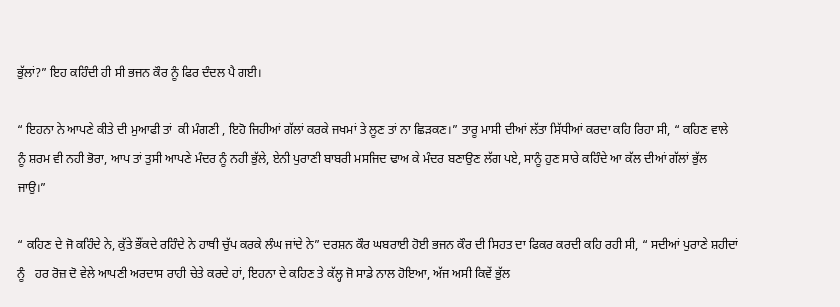ਭੁੱਲਾਂ?” ਇਹ ਕਹਿੰਦੀ ਹੀ ਸੀ ਭਜਨ ਕੌਰ ਨੂੰ ਫਿਰ ਦੰਦਲ ਪੈ ਗਈ।

“ ਇਹਨਾ ਨੇ ਆਪਣੇ ਕੀਤੇ ਦੀ ਮੁਆਫੀ ਤਾਂ  ਕੀ ਮੰਗਣੀ , ਇਹੋ ਜਿਹੀਆਂ ਗੱਲਾਂ ਕਰਕੇ ਜਖਮਾਂ ਤੇ ਲੂਣ ਤਾਂ ਨਾ ਛਿੜਕਣ।” ਤਾਰੂ ਮਾਸੀ ਦੀਆਂ ਲੱਤਾ ਸਿੱਧੀਆਂ ਕਰਦਾ ਕਹਿ ਰਿਹਾ ਸੀ, “ ਕਹਿਣ ਵਾਲੇ ਨੂੰ ਸ਼ਰਮ ਵੀ ਨਹੀ ਭੋਰਾ, ਆਪ ਤਾਂ ਤੁਸੀ ਆਪਣੇ ਮੰਦਰ ਨੂੰ ਨਹੀ ਭੁੱਲੇ, ਏਨੀ ਪੁਰਾਣੀ ਬਾਬਰੀ ਮਸਜਿਦ ਢਾਅ ਕੇ ਮੰਦਰ ਬਣਾਉਣ ਲੱਗ ਪਏ, ਸਾਨੂੰ ਹੁਣ ਸਾਰੇ ਕਹਿੰਦੇ ਆ ਕੱਲ ਦੀਆਂ ਗੱਲਾਂ ਭੁੱਲ ਜਾਉ।”

“ ਕਹਿਣ ਦੇ ਜੋ ਕਹਿੰਦੇ ਨੇ, ਕੁੱਤੇ ਭੌਂਕਦੇ ਰਹਿੰਦੇ ਨੇ ਹਾਥੀ ਚੁੱਪ ਕਰਕੇ ਲੰਘ ਜਾਂਦੇ ਨੇ” ਦਰਸ਼ਨ ਕੌਰ ਘਬਰਾਈ ਹੋਈ ਭਜਨ ਕੌਰ ਦੀ ਸਿਹਤ ਦਾ ਫਿਕਰ ਕਰਦੀ ਕਹਿ ਰਹੀ ਸੀ, “ ਸਦੀਆਂ ਪੁਰਾਣੇ ਸ਼ਹੀਦਾਂ ਨੂੰ   ਹਰ ਰੋਜ਼ ਦੋ ਵੇਲੇ ਆਪਣੀ ਅਰਦਾਸ ਰਾਹੀ ਚੇਤੇ ਕਰਦੇ ਹਾਂ, ਇਹਨਾ ਦੇ ਕਹਿਣ ਤੇ ਕੱਲ੍ਹ ਜੋ ਸਾਡੇ ਨਾਲ ਹੋਇਆ, ਅੱਜ ਅਸੀ ਕਿਵੇਂ ਭੁੱਲ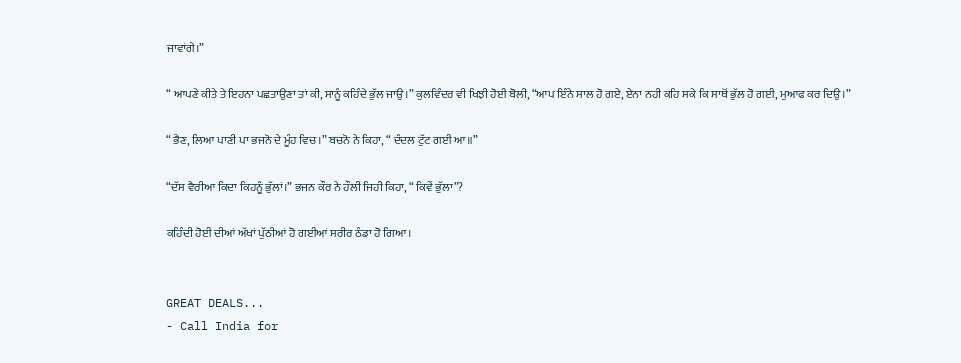ਜਾਵਾਂਗੇ।”

“ ਆਪਣੇ ਕੀਤੇ ਤੇ ਇਹਨਾ ਪਛਤਾਉਣਾ ਤਾਂ ਕੀ, ਸਾਨੂੰ ਕਹਿੰਦੇ ਭੁੱਲ ਜਾਉ।” ਕੁਲਵਿੰਦਰ ਵੀ ਖਿਝੀ ਹੋਈ ਬੋਲੀ, “ਆਪ ਇੰਨੇ ਸਾਲ ਹੋ ਗਏ, ਏਨਾ ਨਹੀ ਕਹਿ ਸਕੇ ਕਿ ਸਾਥੋਂ ਭੁੱਲ ਹੋ ਗਈ, ਮੁਆਫ ਕਰ ਦਿਉ।”

“ ਭੈਣ, ਲਿਆ ਪਾਣੀ ਪਾ ਭਜਨੋ ਦੇ ਮੂੰਹ ਵਿਚ।” ਬਚਨੋ ਨੇ ਕਿਹਾ, “ ਦੰਦਲ ਟੁੱਟ ਗਈ ਆ॥”

“ਦੱਸ ਵੈਰੀਆ ਕਿਦਾ ਕਿਹਨੂੰ ਭੁੱਲਾਂ।” ਭਜਨ ਕੌਰ ਨੇ ਹੌਲੀ ਜਿਹੀ ਕਿਹਾ, “ ਕਿਵੇਂ ਭੁੱਲਾ”?

ਕਹਿੰਦੀ ਹੋਈ ਦੀਆਂ ਅੱਖਾਂ ਪੁੱਠੀਆਂ ਹੋ ਗਈਆਂ ਸਰੀਰ ਠੰਡਾ ਹੋ ਗਿਆ।


GREAT DEALS...
- Call India for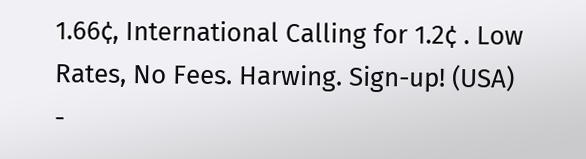1.66¢, International Calling for 1.2¢ . Low Rates, No Fees. Harwing. Sign-up! (USA)
-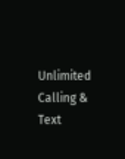Unlimited Calling & Text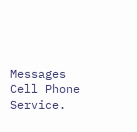Messages Cell Phone Service.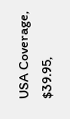USA Coverage, $39.95,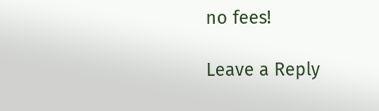no fees!

Leave a Reply